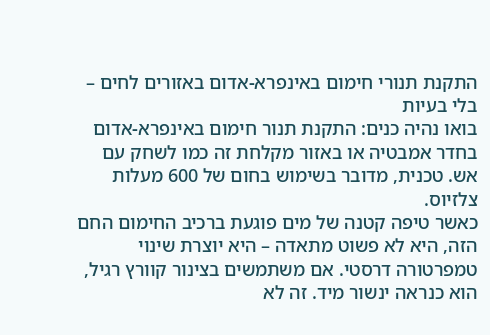התקנת תנורי חימום באינפרא-אדום באזורים לחים – בלי בעיות
בואו נהיה כנים: התקנת תנור חימום באינפרא-אדום בחדר אמבטיה או באזור מקלחת זה כמו לשחק עם אש. טכנית, מדובר בשימוש בחום של 600 מעלות צלזיוס.
כאשר טיפה קטנה של מים פוגעת ברכיב החימום החם הזה, היא לא פשוט מתאדה – היא יוצרת שינוי טמפרטורה דרסטי. אם משתמשים בצינור קוורץ רגיל, הוא כנראה ינשור מיד. זה לא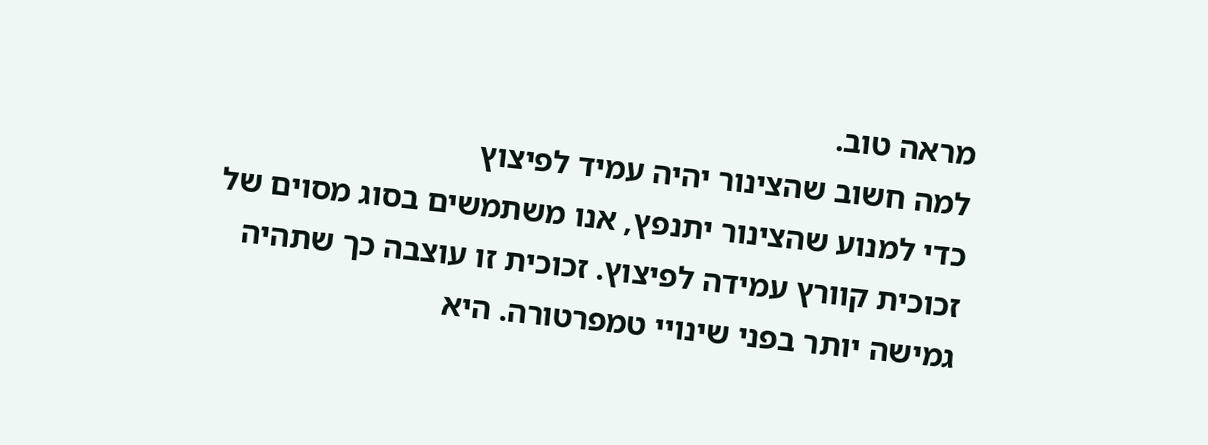מראה טוב.
למה חשוב שהצינור יהיה עמיד לפיצוץ
כדי למנוע שהצינור יתנפץ, אנו משתמשים בסוג מסוים של זכוכית קוורץ עמידה לפיצוץ. זכוכית זו עוצבה כך שתהיה גמישה יותר בפני שינויי טמפרטורה. היא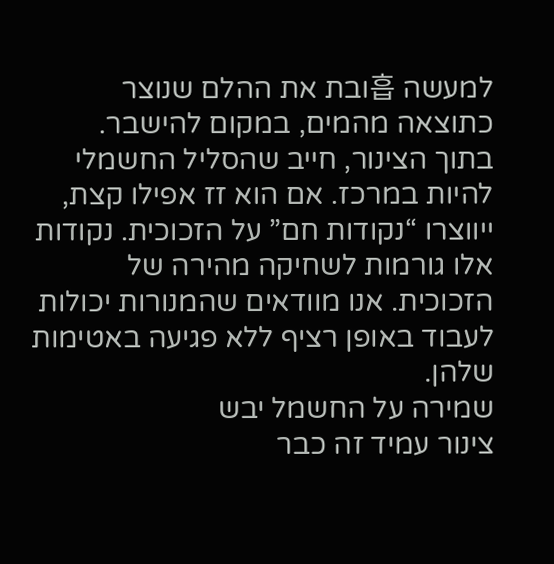למעשה 흡ובת את ההלם שנוצר כתוצאה מהמים, במקום להישבר.
בתוך הצינור, חייב שהסליל החשמלי להיות במרכז. אם הוא זז אפילו קצת, ייווצרו “נקודות חם” על הזכוכית. נקודות אלו גורמות לשחיקה מהירה של הזכוכית. אנו מוודאים שהמנורות יכולות לעבוד באופן רציף ללא פגיעה באטימות שלהן.
שמירה על החשמל יבש
צינור עמיד זה כבר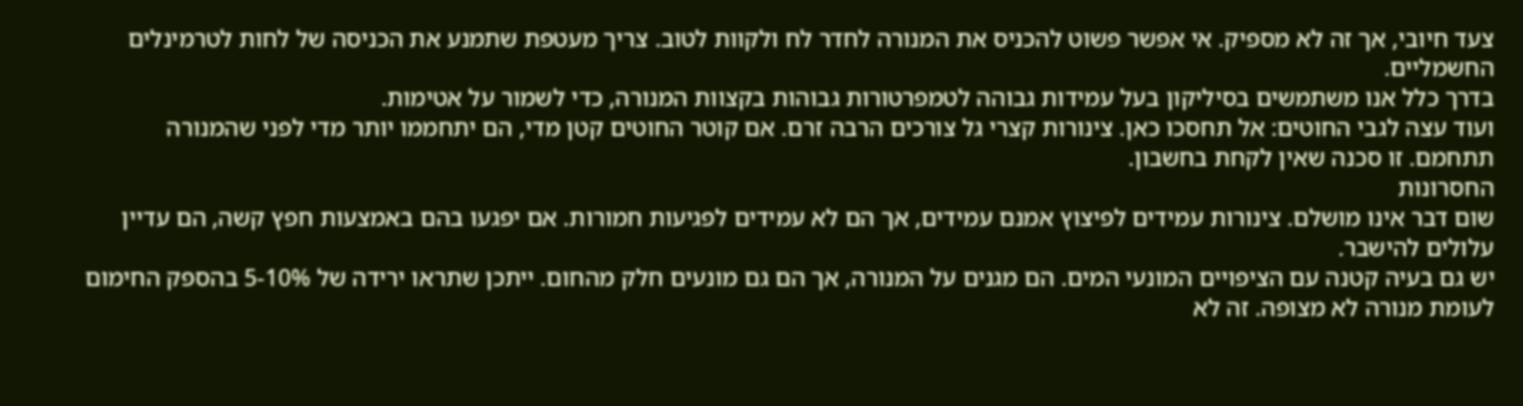צעד חיובי, אך זה לא מספיק. אי אפשר פשוט להכניס את המנורה לחדר לח ולקוות לטוב. צריך מעטפת שתמנע את הכניסה של לחות לטרמינלים החשמליים.
בדרך כלל אנו משתמשים בסיליקון בעל עמידות גבוהה לטמפרטורות גבוהות בקצוות המנורה, כדי לשמור על אטימות.
ועוד עצה לגבי החוטים: אל תחסכו כאן. צינורות קצרי גל צורכים הרבה זרם. אם קוטר החוטים קטן מדי, הם יתחממו יותר מדי לפני שהמנורה תתחמם. זו סכנה שאין לקחת בחשבון.
החסרונות
שום דבר אינו מושלם. צינורות עמידים לפיצוץ אמנם עמידים, אך הם לא עמידים לפגיעות חמורות. אם יפגעו בהם באמצעות חפץ קשה, הם עדיין עלולים להישבר.
יש גם בעיה קטנה עם הציפויים המונעי המים. הם מגנים על המנורה, אך הם גם מונעים חלק מהחום. ייתכן שתראו ירידה של 5-10% בהספק החימום לעומת מנורה לא מצופה. זה לא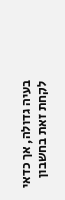בעיה גדולה, אך כדאי לקחת זאת בחשבון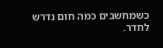כשמחשבים כמה חום נדרש לחדר.